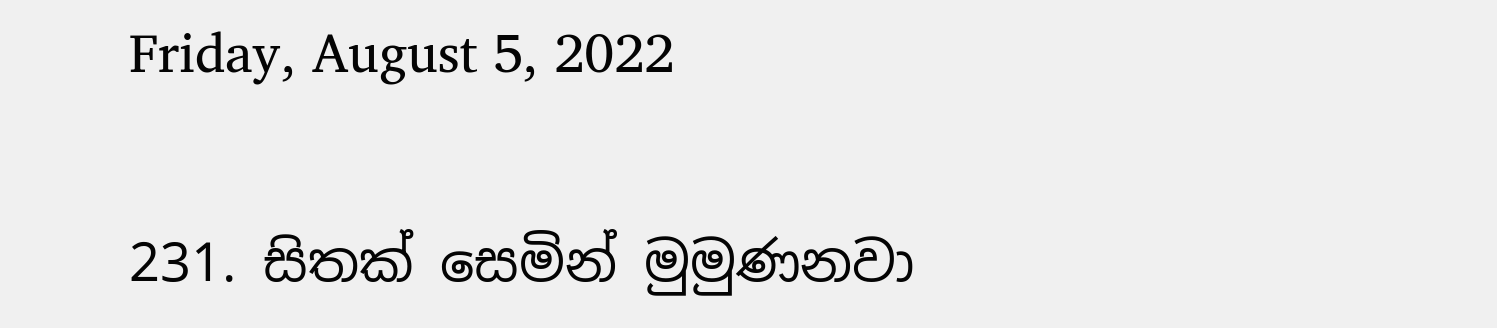Friday, August 5, 2022

231. සිතක් සෙමින් මුමුණනවා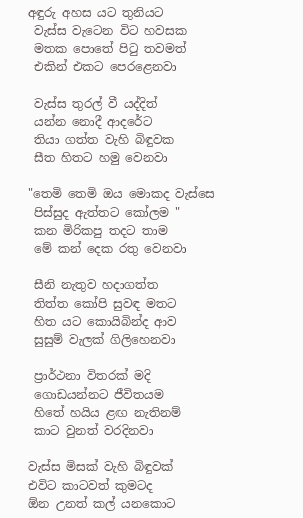අඳුරු අහස යට තුනියට
 වැස්ස වැටෙන විට හවසක
 මතක පොතේ පිටු තවමත්
 එකින් එකට පෙරළෙනවා

 වැස්ස තුරල් වී යද්දිත්
 යන්න නොදී ආදරේට
 තියා ගත්ත වැහි බිඳුවක
 සීත හිතට හමු වෙනවා

"තෙමි තෙමි ඔය මොකද වැස්සෙ
 පිස්සුද ඇත්තට කෝලම "
 කන මිරිකපු තදට තාම
 මේ කන් දෙක රතු වෙනවා

 සීනි නැතුව හදාගත්ත
 තිත්ත කෝපි සුවඳ මතට
 හිත යට කොයිබින්ද ආව
 සුසුම් වැලක් ගිලිහෙනවා

 ප්‍රාර්ථනා විතරක් මදි
 ගොඩයන්නට ජීවිතයම
 හිතේ හයිය ළඟ නැතිනම්
 කාට වුනත් වරදිනවා

වැස්ස මිසක් වැහි බිඳුවක්
එවිට කාටවත් කුමටද
ඕන උනත් කල් යනකොට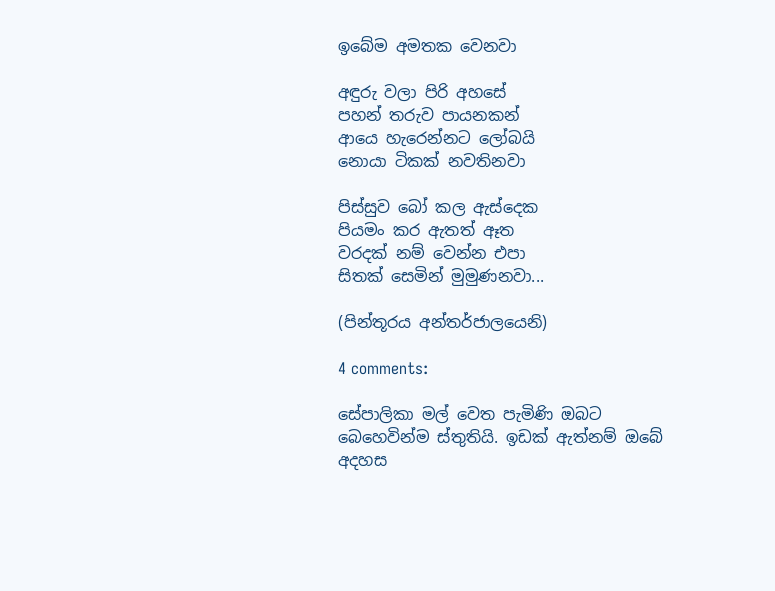ඉබේම අමතක වෙනවා

අඳුරු වලා පිරි අහසේ
පහන් තරුව පායනකන්
ආයෙ හැරෙන්නට ලෝබයි
නොයා ටිකක් නවතිනවා

පිස්සුව බෝ කල ඇස්දෙක
පියමං කර ඇතත් ඈත
වරදක් නම් වෙන්න එපා
සිතක් සෙමින් මුමුණනවා...

(පින්තූරය අන්තර්ජාලයෙනි)

4 comments:

සේපාලිකා මල් වෙත පැමිණි ඔබට බෙහෙවින්ම ස්තුතියි. ඉඩක් ඇත්නම් ඔබේ අදහස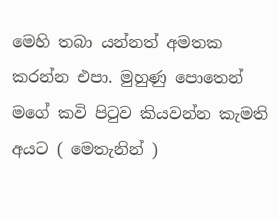මෙහි තබා යන්නත් අමතක කරන්න එපා. මුහුණු පොතෙන් මගේ කවි පිටුව කියවන්න කැමති අයට ( මෙතැනින් )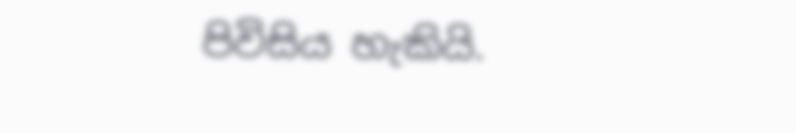පිවිසිය හැකියි.